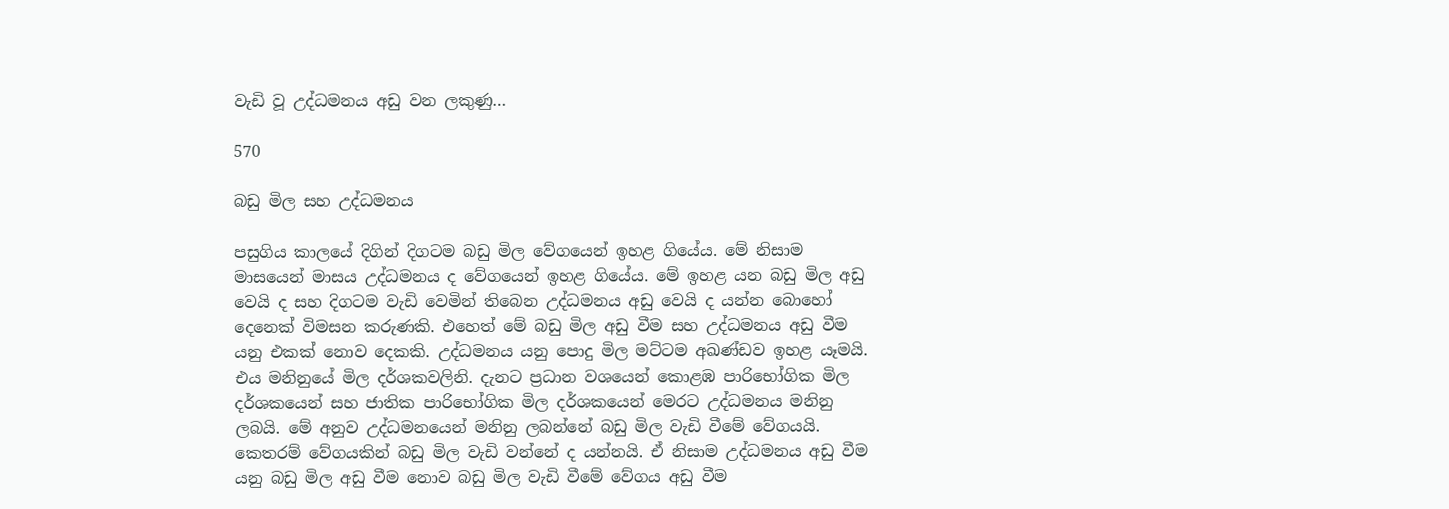වැඩි වූ උද්ධමනය අඩු වන ලකුණු…

570

බඩු මිල සහ උද්ධමනය

පසුගිය කාලයේ දිගින් දිගටම බඩු මිල වේගයෙන් ඉහළ ගියේය. මේ නිසාම මාසයෙන් මාසය උද්ධමනය ද වේගයෙන් ඉහළ ගියේය. මේ ඉහළ යන බඩු මිල අඩු වෙයි ද සහ දිගටම වැඩි වෙමින් තිබෙන උද්ධමනය අඩු වෙයි ද යන්න බොහෝ දෙනෙක් විමසන කරුණකි. එහෙත් මේ බඩු මිල අඩු වීම සහ උද්ධමනය අඩු වීම යනු එකක් නොව දෙකකි. උද්ධමනය යනු පොදු මිල මට්ටම අඛණ්ඩව ඉහළ යෑමයි. එය මනිනුයේ මිල දර්ශකවලිනි. දැනට ප්‍රධාන වශයෙන් කොළඹ පාරිභෝගික මිල දර්ශකයෙන් සහ ජාතික පාරිභෝගික මිල දර්ශකයෙන් මෙරට උද්ධමනය මනිනු ලබයි. මේ අනුව උද්ධමනයෙන් මනිනු ලබන්නේ බඩු මිල වැඩි වීමේ වේගයයි. කෙතරම් වේගයකින් බඩු මිල වැඩි වන්නේ ද යන්නයි. ඒ නිසාම උද්ධමනය අඩු වීම යනු බඩු මිල අඩු වීම නොව බඩු මිල වැඩි වීමේ වේගය අඩු වීම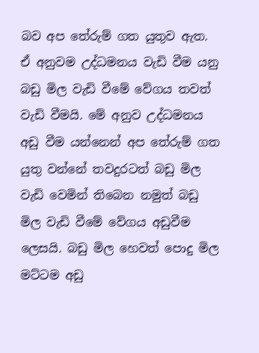බව අප තේරුම් ගත යුතුව ඇත. ඒ අනුවම උද්ධමනය වැඩි වීම යනු බඩු මිල වැඩි වීමේ වේගය තවත් වැඩි වීමයි. මේ අනුව උද්ධමනය අඩු වීම යන්නෙන් අප තේරුම් ගත යුතු වන්නේ තවදුරටත් බඩු මිල වැඩි වෙමින් තිබෙන නමුත් බඩු මිල වැඩි වීමේ වේගය අඩුවීම ලෙසයි. බඩු මිල හෙවත් පොදු මිල මට්ටම අඩු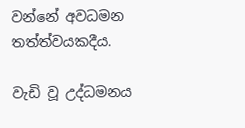වන්නේ අවධමන තත්ත්වයකදීය.

වැඩි වූ උද්ධමනය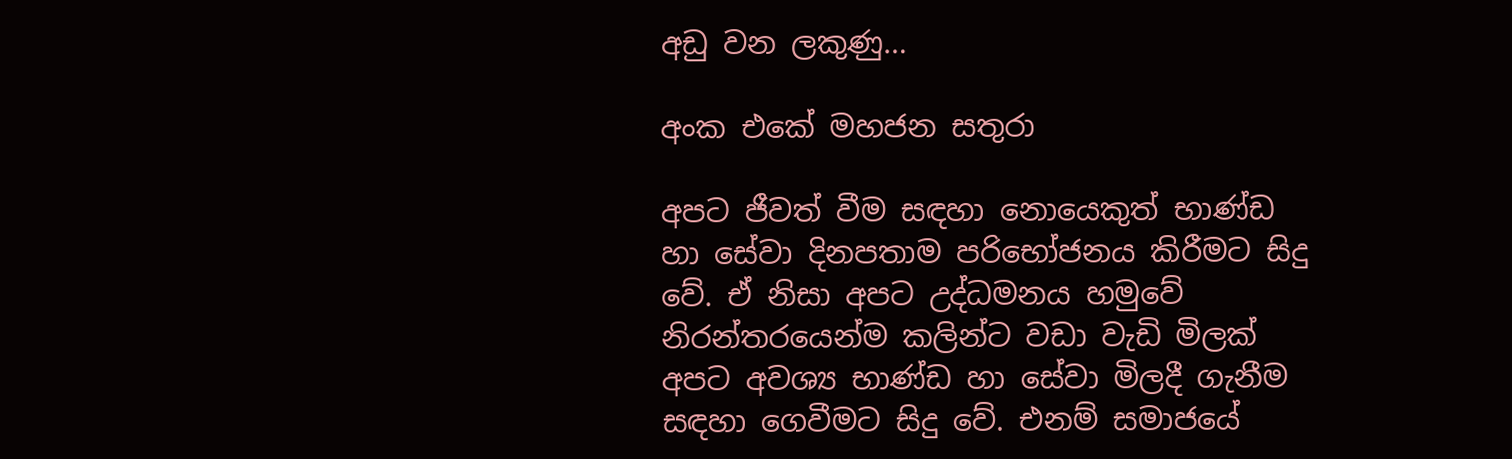අඩු වන ලකුණු…

අංක එකේ මහජන සතුරා

අපට ජීවත් වීම සඳහා නොයෙකුත් භාණ්ඩ හා සේවා දිනපතාම පරිභෝජනය කිරීමට සිදු වේ. ඒ නිසා අපට උද්ධමනය හමුවේ නිරන්තරයෙන්ම කලින්ට වඩා වැඩි මිලක් අපට අවශ්‍ය භාණ්ඩ හා සේවා මිලදී ගැනීම සඳහා ගෙවීමට සිදු වේ. එනම් සමාජයේ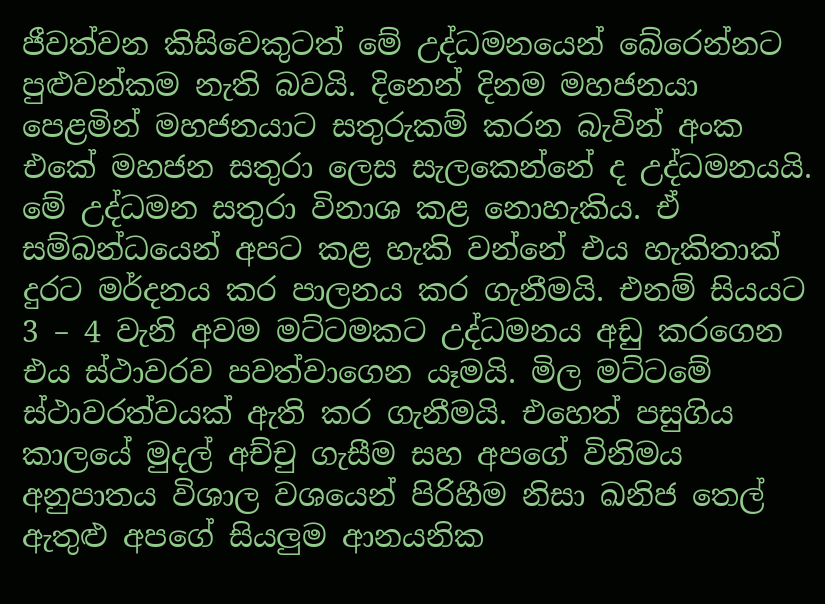ජීවත්වන කිසිවෙකුටත් මේ උද්ධමනයෙන් බේරෙන්නට පුළුවන්කම නැති බවයි. දිනෙන් දිනම මහජනයා පෙළමින් මහජනයාට සතුරුකම් කරන බැවින් අංක එකේ මහජන සතුරා ලෙස සැලකෙන්නේ ද උද්ධමනයයි. මේ උද්ධමන සතුරා විනාශ කළ නොහැකිය. ඒ සම්බන්ධයෙන් අපට කළ හැකි වන්නේ එය හැකිතාක් දුරට මර්දනය කර පාලනය කර ගැනීමයි. එනම් සියයට 3 – 4 වැනි අවම මට්ටමකට උද්ධමනය අඩු කරගෙන එය ස්ථාවරව පවත්වාගෙන යෑමයි. මිල මට්ටමේ ස්ථාවරත්වයක් ඇති කර ගැනීමයි. එහෙත් පසුගිය කාලයේ මුදල් අච්චු ගැසීම සහ අපගේ විනිමය අනුපාතය විශාල වශයෙන් පිරිහීම නිසා ඛනිජ තෙල් ඇතුළු අපගේ සියලුම ආනයනික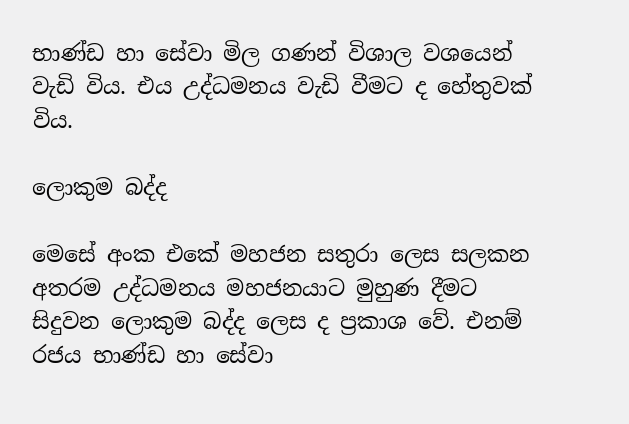භාණ්ඩ හා සේවා මිල ගණන් විශාල වශයෙන් වැඩි විය. එය උද්ධමනය වැඩි වීමට ද හේතුවක් විය.

ලොකුම බද්ද

මෙසේ අංක එකේ මහජන සතුරා ලෙස සලකන අතරම උද්ධමනය මහජනයාට මුහුණ දීමට සිදුවන ලොකුම බද්ද ලෙස ද ප්‍රකාශ වේ. එනම් රජය භාණ්ඩ හා සේවා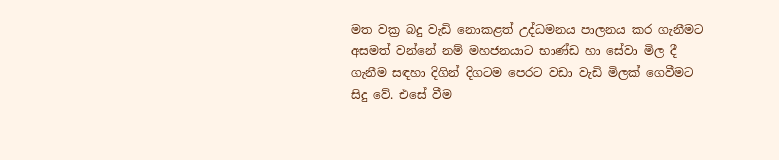මත වක්‍ර බදු වැඩි නොකළත් උද්ධමනය පාලනය කර ගැනීමට අසමත් වන්නේ නම් මහජනයාට භාණ්ඩ හා සේවා මිල දී ගැනීම සඳහා දිගින් දිගටම පෙරට වඩා වැඩි මිලක් ගෙවීමට සිදු වේ. එසේ වීම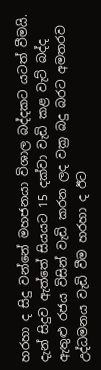හරහා ද සිදු වන්නේ මහජනයා විශාල බද්දකට යටත් වීමයි. දැන් සිදුව ඇත්තේ සියයට 15 දක්වා වැඩි කළ වැට් බද්ද ඇතුළු රජය විසින් වැඩි කරන ලද වක්‍ර බදු බරට අමතරව උද්ධමනය වැඩි වීම හරහා ද ඊට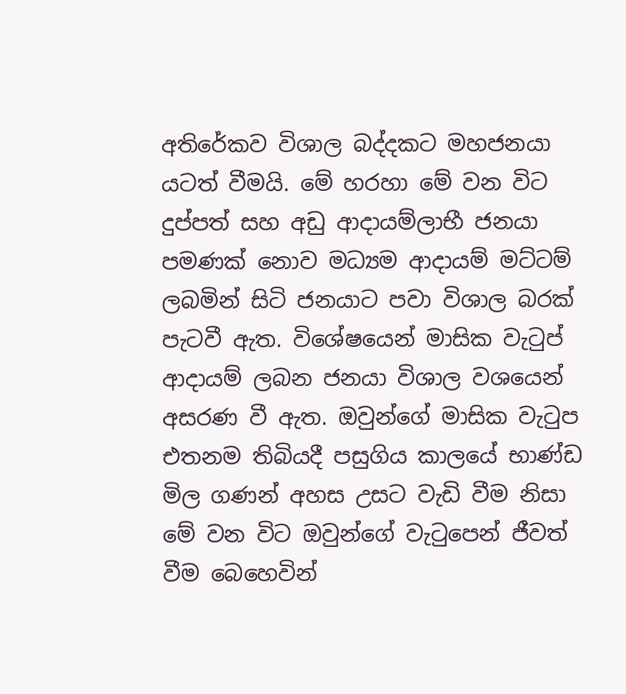අතිරේකව විශාල බද්දකට මහජනයා යටත් වීමයි. මේ හරහා මේ වන විට දුප්පත් සහ අඩු ආදායම්ලාභී ජනයා පමණක් නොව මධ්‍යම ආදායම් මට්ටම් ලබමින් සිටි ජනයාට පවා විශාල බරක් පැටවී ඇත. විශේෂයෙන් මාසික වැටුප් ආදායම් ලබන ජනයා විශාල වශයෙන් අසරණ වී ඇත. ඔවුන්ගේ මාසික වැටුප එතනම තිබියදී පසුගිය කාලයේ භාණ්ඩ මිල ගණන් අහස උසට වැඩි වීම නිසා මේ වන විට ඔවුන්ගේ වැටුපෙන් ජීවත් වීම බෙහෙවින්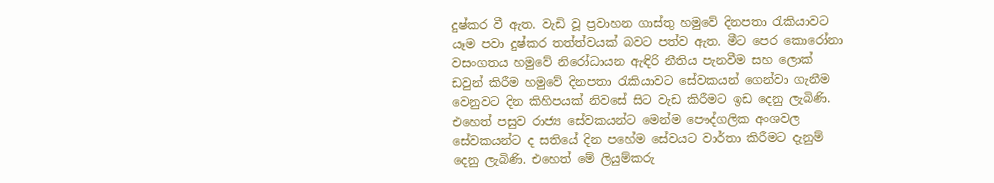දුෂ්කර වී ඇත. වැඩි වූ ප්‍රවාහන ගාස්තු හමුවේ දිනපතා රැකියාවට යෑම පවා දුෂ්කර තත්ත්වයක් බවට පත්ව ඇත. මීට පෙර කොරෝනා වසංගතය හමුවේ නිරෝධායන ඇඳිරි නීතිය පැනවීම සහ ලොක් ඩවුන් කිරීම හමුවේ දිනපතා රැකියාවට සේවකයන් ගෙන්වා ගැනීම වෙනුවට දින කිහිපයක් නිවසේ සිට වැඩ කිරීමට ඉඩ දෙනු ලැබිණි. එහෙත් පසුව රාජ්‍ය සේවකයන්ට මෙන්ම පෞද්ගලික අංශවල සේවකයන්ට ද සතියේ දින පහේම සේවයට වාර්තා කිරීමට දැනුම් දෙනු ලැබිණි. එහෙත් මේ ලියුම්කරු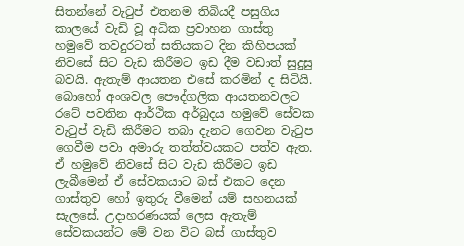සිතන්නේ වැටුප් එතනම තිබියදී පසුගිය කාලයේ වැඩි වූ අධික ප්‍රවාහන ගාස්තු හමුවේ තවදුරටත් සතියකට දින කිහිපයක් නිවසේ සිට වැඩ කිරීමට ඉඩ දීම වඩාත් සුදුසු බවයි. ඇතැම් ආයතන එසේ කරමින් ද සිටියි. බොහෝ අංශවල පෞද්ගලික ආයතනවලට රටේ පවතින ආර්ථික අර්බුදය හමුවේ සේවක වැටුප් වැඩි කිරීමට තබා දැනට ගෙවන වැටුප ගෙවීම පවා අමාරු තත්ත්වයකට පත්ව ඇත. ඒ හමුවේ නිවසේ සිට වැඩ කිරීමට ඉඩ ලැබීමෙන් ඒ සේවකයාට බස් එකට දෙන ගාස්තුව හෝ ඉතුරු වීමෙන් යම් සහනයක් සැලසේ. උදාහරණයක් ලෙස ඇතැම් සේවකයන්ට මේ වන විට බස් ගාස්තුව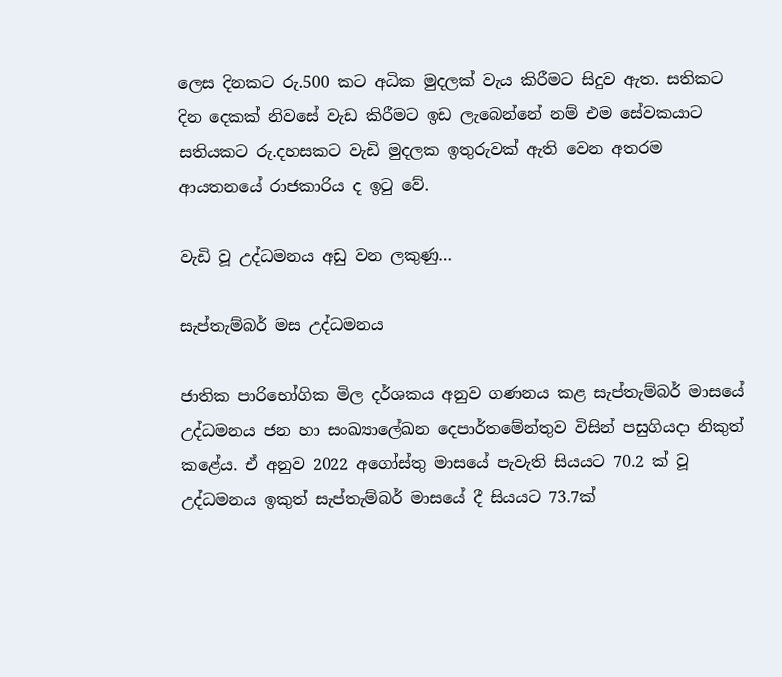ලෙස දිනකට රු.500 කට අධික මුදලක් වැය කිරීමට සිදුව ඇත. සතිකට දින දෙකක් නිවසේ වැඩ කිරීමට ඉඩ ලැබෙන්නේ නම් එම සේවකයාට සතියකට රු.දහසකට වැඩි මුදලක ඉතුරුවක් ඇති වෙන අතරම ආයතනයේ රාජකාරිය ද ඉටු වේ.

වැඩි වූ උද්ධමනය අඩු වන ලකුණු…

සැප්තැම්බර් මස උද්ධමනය

ජාතික පාරිභෝගික මිල දර්ශකය අනුව ගණනය කළ සැප්තැම්බර් මාසයේ උද්ධමනය ජන හා සංඛ්‍යාලේඛන දෙපාර්තමේන්තුව විසින් පසුගියදා නිකුත් කළේය. ඒ අනුව 2022 අගෝස්තු මාසයේ පැවැති සියයට 70.2 ක් වූ උද්ධමනය ඉකුත් සැප්තැම්බර් මාසයේ දී සියයට 73.7ක්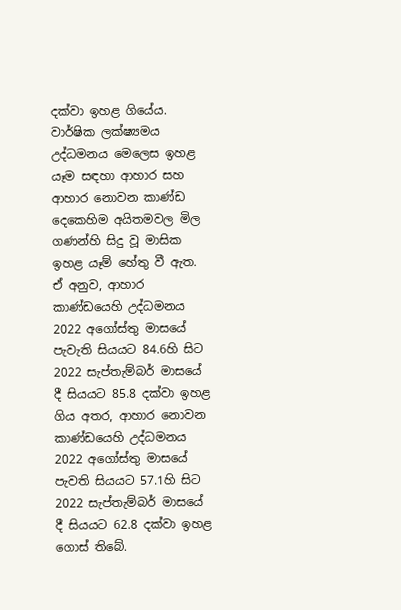දක්වා ඉහළ ගියේය. වාර්ෂික ලක්ෂ්‍යමය උද්ධමනය මෙලෙස ඉහළ යෑම සඳහා ආහාර සහ ආහාර නොවන කාණ්ඩ දෙකෙහිම අයිතමවල මිල ගණන්හි සිදු වූ මාසික ඉහළ යෑම් හේතු වී ඇත. ඒ අනුව, ආහාර කාණ්ඩයෙහි උද්ධමනය 2022 අගෝස්තු මාසයේ පැවැති සියයට 84.6හි සිට 2022 සැප්තැම්බර් මාසයේ දී සියයට 85.8 දක්වා ඉහළ ගිය අතර, ආහාර නොවන කාණ්ඩයෙහි උද්ධමනය 2022 අගෝස්තු මාසයේ පැවති සියයට 57.1හි සිට 2022 සැප්තැම්බර් මාසයේ දී සියයට 62.8 දක්වා ඉහළ ගොස් තිබේ.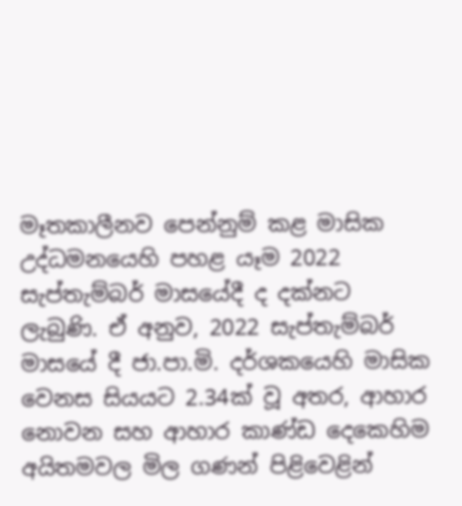මෑතකාලීනව පෙන්නුම් කළ මාසික උද්ධමනයෙහි පහළ යෑම 2022 සැප්තැම්බර් මාසයේදී ද දක්නට ලැබුණි. ඒ අනුව, 2022 සැප්තැම්බර් මාසයේ දී ජා.පා.මි. දර්ශකයෙහි මාසික වෙනස සියයට 2.34ක් වූ අතර, ආහාර නොවන සහ ආහාර කාණ්ඩ දෙකෙහිම අයිතමවල මිල ගණන් පිළිවෙළින්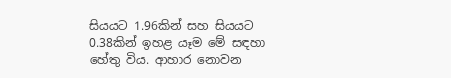සියයට 1.96කින් සහ සියයට 0.38කින් ඉහළ යෑම මේ සඳහා හේතු විය. ආහාර නොවන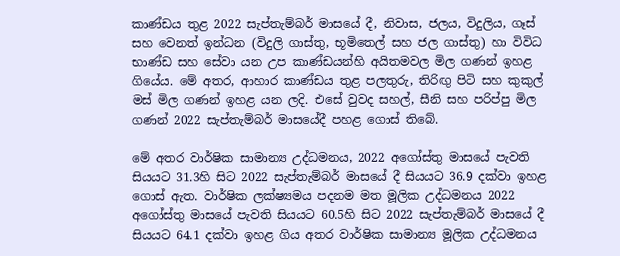කාණ්ඩය තුළ 2022 සැප්තැම්බර් මාසයේ දී, නිවාස, ජලය, විදුලිය, ගෑස් සහ වෙනත් ඉන්ධන (විදුලි ගාස්තු, භූමිතෙල් සහ ජල ගාස්තු) හා විවිධ භාණ්ඩ සහ සේවා යන උප කාණ්ඩයන්හි අයිතමවල මිල ගණන් ඉහළ ගියේය. මේ අතර, ආහාර කාණ්ඩය තුළ පලතුරු, තිරිඟු පිටි සහ කුකුල් මස් මිල ගණන් ඉහළ යන ලදි. එසේ වුවද සහල්, සීනි සහ පරිප්පු මිල ගණන් 2022 සැප්තැම්බර් මාසයේදී පහළ ගොස් තිබේ.

මේ අතර වාර්ෂික සාමාන්‍ය උද්ධමනය, 2022 අගෝස්තු මාසයේ පැවති සියයට 31.3හි සිට 2022 සැප්තැම්බර් මාසයේ දී සියයට 36.9 දක්වා ඉහළ ගොස් ඇත. වාර්ෂික ලක්ෂ්‍යමය පදනම මත මූලික උද්ධමනය 2022 අගෝස්තු මාසයේ පැවති සියයට 60.5හි සිට 2022 සැප්තැම්බර් මාසයේ දී සියයට 64.1 දක්වා ඉහළ ගිය අතර වාර්ෂික සාමාන්‍ය මූලික උද්ධමනය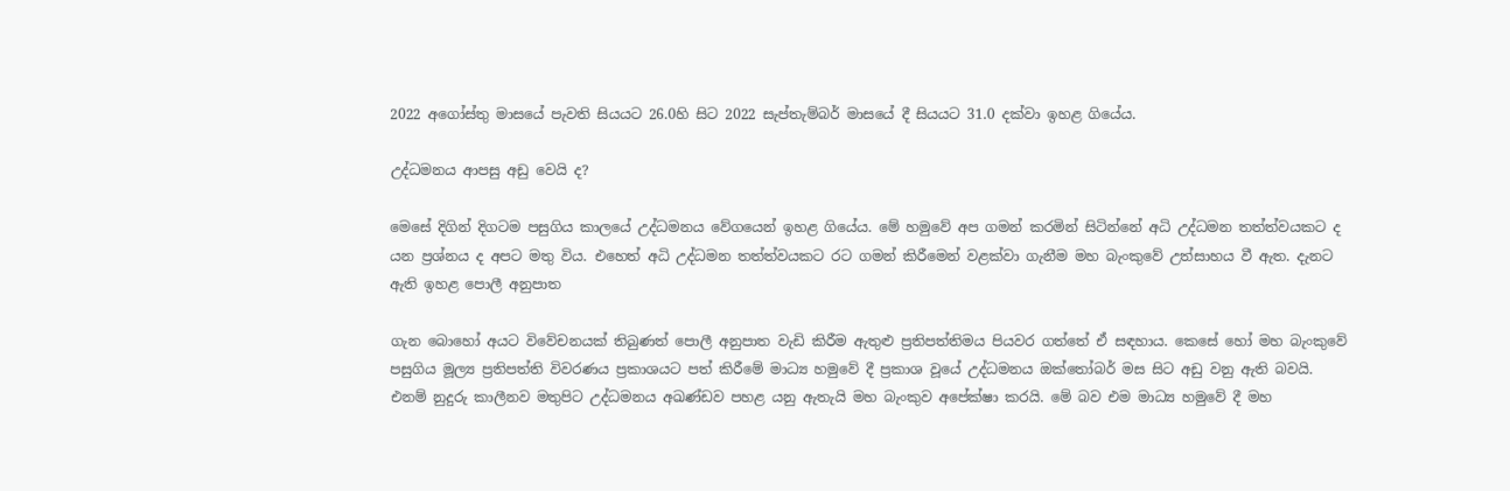2022 අගෝස්තු මාසයේ පැවති සියයට 26.0හි සිට 2022 සැප්තැම්බර් මාසයේ දී සියයට 31.0 දක්වා ඉහළ ගියේය.

උද්ධමනය ආපසු අඩු වෙයි ද?

මෙසේ දිගින් දිගටම පසුගිය කාලයේ උද්ධමනය වේගයෙන් ඉහළ ගියේය. මේ හමුවේ අප ගමන් කරමින් සිටින්නේ අධි උද්ධමන තත්ත්වයකට ද යන ප්‍රශ්නය ද අපට මතු විය. එහෙත් අධි උද්ධමන තත්ත්වයකට රට ගමන් කිරීමෙන් වළක්වා ගැනීම මහ බැංකුවේ උත්සාහය වී ඇත. දැනට ඇති ඉහළ පොලී අනුපාත

ගැන බොහෝ අයට විවේචනයක් තිබුණත් පොලී අනුපාත වැඩි කිරීම ඇතුළු ප්‍රතිපත්තිමය පියවර ගත්තේ ඒ සඳහාය. කෙසේ හෝ මහ බැංකුවේ පසුගිය මූල්‍ය ප්‍රතිපත්ති විවරණය ප්‍රකාශයට පත් කිරීමේ මාධ්‍ය හමුවේ දී ප්‍රකාශ වූයේ උද්ධමනය ඔක්තෝබර් මස සිට අඩු වනු ඇති බවයි. එනම් නුදුරු කාලීනව මතුපිට උද්ධමනය අඛණ්ඩව පහළ යනු ඇතැයි මහ බැංකුව අපේක්ෂා කරයි. මේ බව එම මාධ්‍ය හමුවේ දී මහ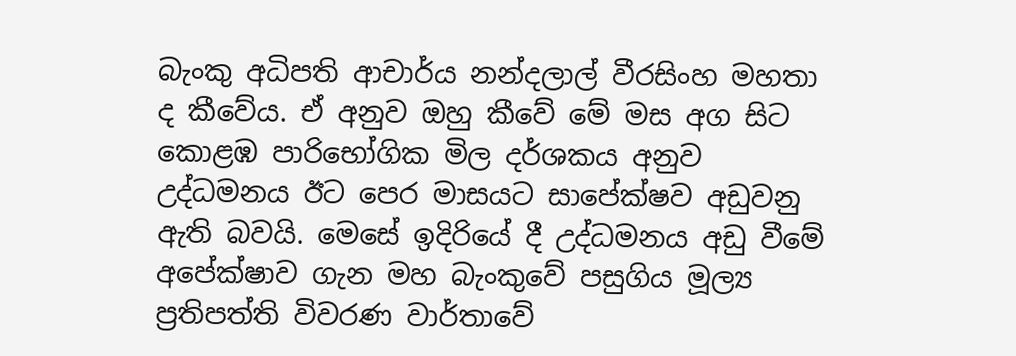බැංකු අධිපති ආචාර්ය නන්දලාල් වීරසිංහ මහතා ද කීවේය. ඒ අනුව ඔහු කීවේ මේ මස අග සිට කොළඹ පාරිභෝගික මිල දර්ශකය අනුව උද්ධමනය ඊට පෙර මාසයට සාපේක්ෂව අඩුවනු ඇති බවයි. මෙසේ ඉදිරියේ දී උද්ධමනය අඩු වීමේ අපේක්ෂාව ගැන මහ බැංකුවේ පසුගිය මූල්‍ය ප්‍රතිපත්ති විවරණ වාර්තාවේ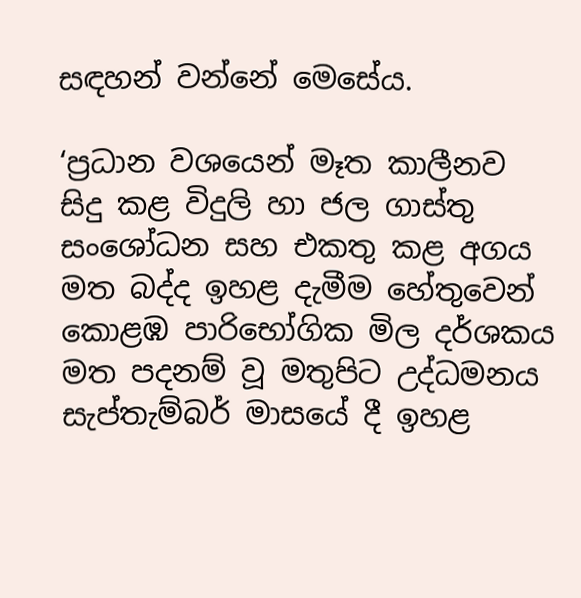සඳහන් වන්නේ මෙසේය.

‘ප්‍රධාන වශයෙන් මෑත කාලීනව සිදු කළ විදුලි හා ජල ගාස්තු සංශෝධන සහ එකතු කළ අගය මත බද්ද ඉහළ දැමීම හේතුවෙන් කොළඹ පාරිභෝගික මිල දර්ශකය මත පදනම් වූ මතුපිට උද්ධමනය සැප්තැම්බර් මාසයේ දී ඉහළ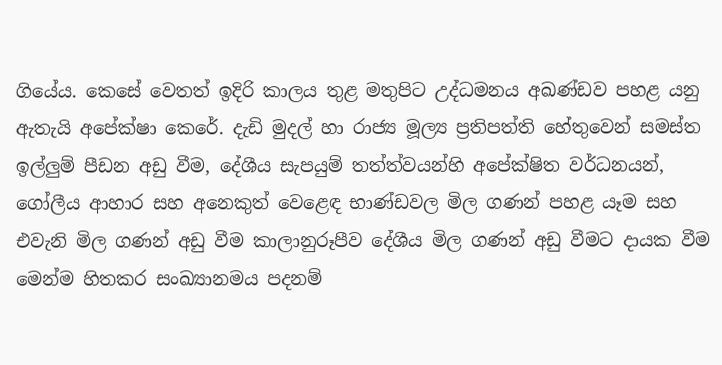ගියේය. කෙසේ වෙතත් ඉදිරි කාලය තුළ මතුපිට උද්ධමනය අඛණ්ඩව පහළ යනු ඇතැයි අපේක්ෂා කෙරේ. දැඩි මුදල් හා රාජ්‍ය මූල්‍ය ප්‍රතිපත්ති හේතුවෙන් සමස්ත ඉල්ලුම් පීඩන අඩු වීම, දේශීය සැපයුම් තත්ත්වයන්හි අපේක්ෂිත වර්ධනයන්, ගෝලීය ආහාර සහ අනෙකුත් වෙළෙඳ භාණ්ඩවල මිල ගණන් පහළ යෑම සහ එවැනි මිල ගණන් අඩු වීම කාලානුරූපීව දේශීය මිල ගණන් අඩු වීමට දායක වීම මෙන්ම හිතකර සංඛ්‍යානමය පදනම්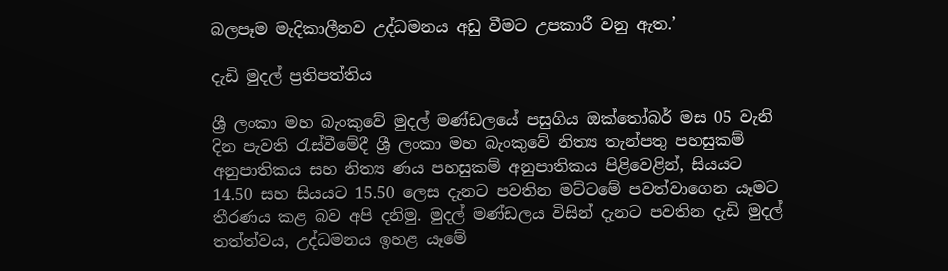බලපෑම මැදිකාලීනව උද්ධමනය අඩු වීමට උපකාරී වනු ඇත.’

දැඩි මුදල් ප්‍රතිපත්තිය

ශ්‍රී ලංකා මහ බැංකුවේ මුදල් මණ්ඩලයේ පසුගිය ඔක්තෝබර් මස 05 වැනි දින පැවති රැස්වීමේදී ශ්‍රී ලංකා මහ බැංකුවේ නිත්‍ය තැන්පතු පහසුකම් අනුපාතිකය සහ නිත්‍ය ණය පහසුකම් අනුපාතිකය පිළිවෙළින්, සියයට 14.50 සහ සියයට 15.50 ලෙස දැනට පවතින මට්ටමේ පවත්වාගෙන යෑමට තීරණය කළ බව අපි දනිමු. මුදල් මණ්ඩලය විසින් දැනට පවතින දැඩි මුදල් තත්ත්වය, උද්ධමනය ඉහළ යෑමේ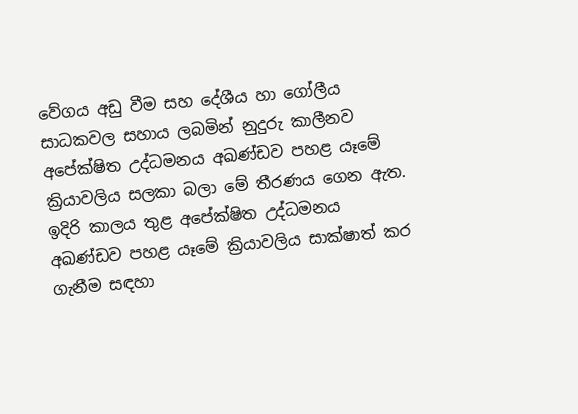වේගය අඩු වීම සහ දේශීය හා ගෝලීය සාධකවල සහාය ලබමින් නුදුරු කාලීනව අපේක්ෂිත උද්ධමනය අඛණ්ඩව පහළ යෑමේ ක්‍රියාවලිය සලකා බලා මේ තීරණය ගෙන ඇත. ඉදිරි කාලය තුළ අපේක්ෂිත උද්ධමනය අඛණ්ඩව පහළ යෑමේ ක්‍රියාවලිය සාක්ෂාත් කර ගැනීම සඳහා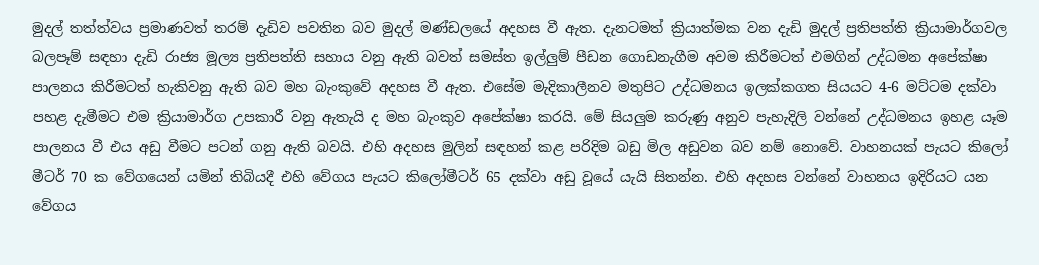මුදල් තත්ත්වය ප්‍රමාණවත් තරම් දැඩිව පවතින බව මුදල් මණ්ඩලයේ අදහස වී ඇත. දැනටමත් ක්‍රියාත්මක වන දැඩි මුදල් ප්‍රතිපත්ති ක්‍රියාමාර්ගවල බලපෑම් සඳහා දැඩි රාජ්‍ය මූල්‍ය ප්‍රතිපත්ති සහාය වනු ඇති බවත් සමස්ත ඉල්ලුම් පීඩන ගොඩනැගීම අවම කිරීමටත් එමගින් උද්ධමන අපේක්ෂා පාලනය කිරීමටත් හැකිවනු ඇති බව මහ බැංකුවේ අදහස වී ඇත. එසේම මැදිකාලීනව මතුපිට උද්ධමනය ඉලක්කගත සියයට 4-6 මට්ටම දක්වා පහළ දැමීමට එම ක්‍රියාමාර්ග උපකාරී වනු ඇතැයි ද මහ බැංකුව අපේක්ෂා කරයි. මේ සියලුම කරුණු අනුව පැහැදිලි වන්නේ උද්ධමනය ඉහළ යෑම පාලනය වී එය අඩු වීමට පටන් ගනු ඇති බවයි. එහි අදහස මුලින් සඳහන් කළ පරිදිම බඩු මිල අඩුවන බව නම් නොවේ. වාහනයක් පැයට කිලෝ මීටර් 70 ක වේගයෙන් යමින් තිබියදී එහි වේගය පැයට කිලෝමීටර් 65 දක්වා අඩු වූයේ යැයි සිතන්න. එහි අදහස වන්නේ වාහනය ඉදිරියට යන වේගය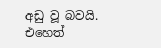අඩු වූ බවයි. එහෙත්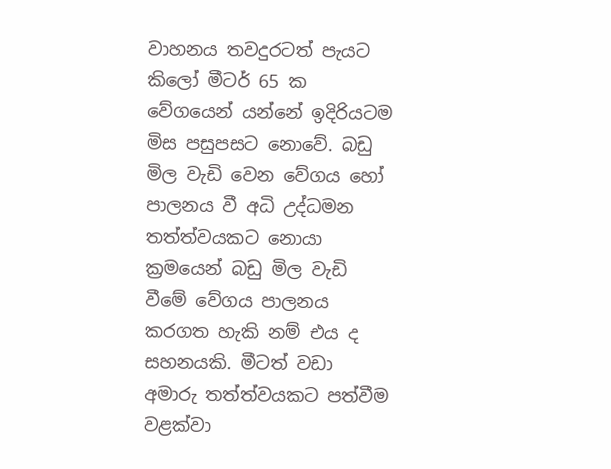වාහනය තවදුරටත් පැයට කිලෝ මීටර් 65 ක වේගයෙන් යන්නේ ඉදිරියටම මිස පසුපසට නොවේ. බඩු මිල වැඩි වෙන වේගය හෝ පාලනය වී අධි උද්ධමන තත්ත්වයකට නොයා ක්‍රමයෙන් බඩු මිල වැඩි වීමේ වේගය පාලනය කරගත හැකි නම් එය ද සහනයකි. මීටත් වඩා අමාරු තත්ත්වයකට පත්වීම වළක්වා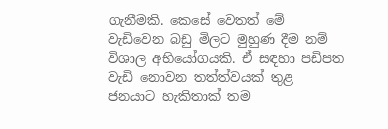ගැනීමකි. කෙසේ වෙතත් මේ වැඩිවෙන බඩු මිලට මුහුණ දීම නම් විශාල අභියෝගයකි. ඒ සඳහා පඩිපත වැඩි නොවන තත්ත්වයක් තුළ ජනයාට හැකිතාක් තම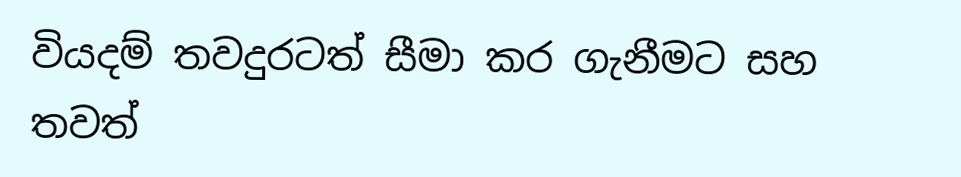වියදම් තවදුරටත් සීමා කර ගැනීමට සහ තවත්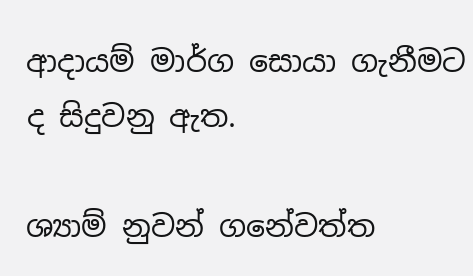ආදායම් මාර්ග සොයා ගැනීමට ද සිදුවනු ඇත.

ශ්‍යාම් නුවන් ගනේවත්ත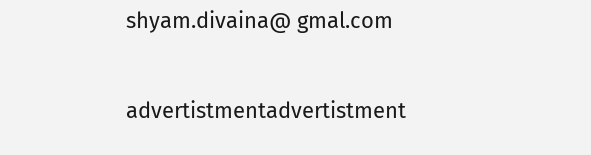shyam.divaina@ gmal.com

advertistmentadvertistment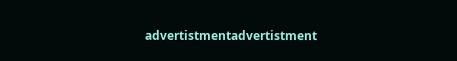advertistmentadvertistment